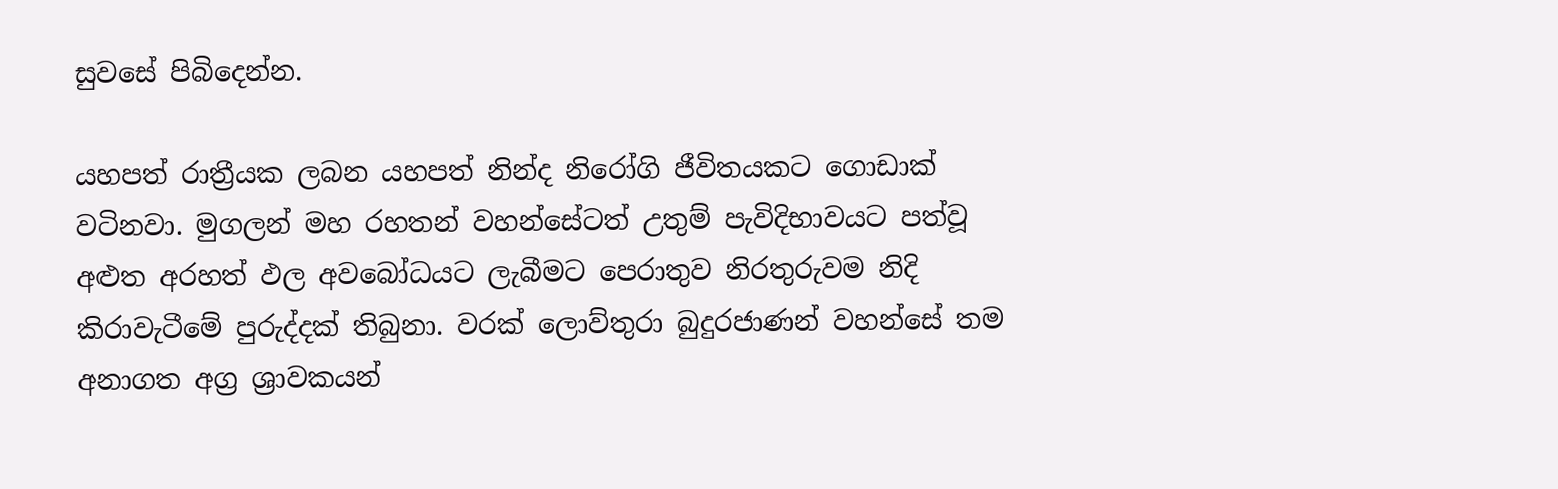සුවසේ පිබිදෙන්න.

යහපත් රාත්‍රීයක ලබන යහපත් නින්ද නිරෝගි ජීවිතයකට ගොඩාක් වටිනවා. මුගලන් මහ රහතන් වහන්සේටත් උතුම් පැවිදිභාවයට පත්වූ අළුත අරහත් ඵල අවබෝධයට ලැබීමට පෙරාතුව නිරතුරුවම නිදි කිරාවැටීමේ පුරුද්දක් තිබුනා. වරක් ලොව්තුරා බුදුරජාණන් වහන්සේ තම අනාගත අග්‍ර ශ්‍රාවකයන්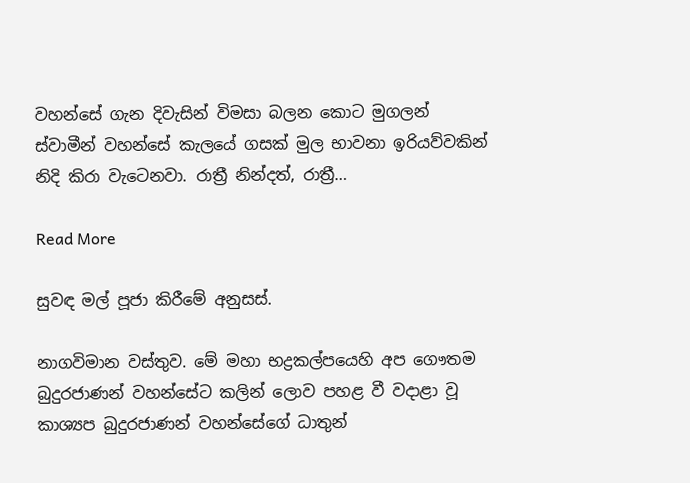වහන්සේ ගැන දිවැසින් විමසා බලන කොට මුගලන් ස්වාමීන් වහන්සේ කැලයේ ගසක් මුල භාවනා ඉරියව්වකින් නිදි කිරා වැටෙනවා. රාත්‍රී නින්දත්, රාත්‍රී…

Read More

සුවඳ මල් පූජා කිරීමේ අනුසස්.

නාගවිමාන වස්තුව. මේ මහා භද්‍රකල්පයෙහි අප ගෞතම බුදුරජාණන් වහන්සේට කලින් ලොව පහළ වී වදාළා වූ කාශ්‍යප බුදුරජාණන් වහන්සේගේ ධාතුන්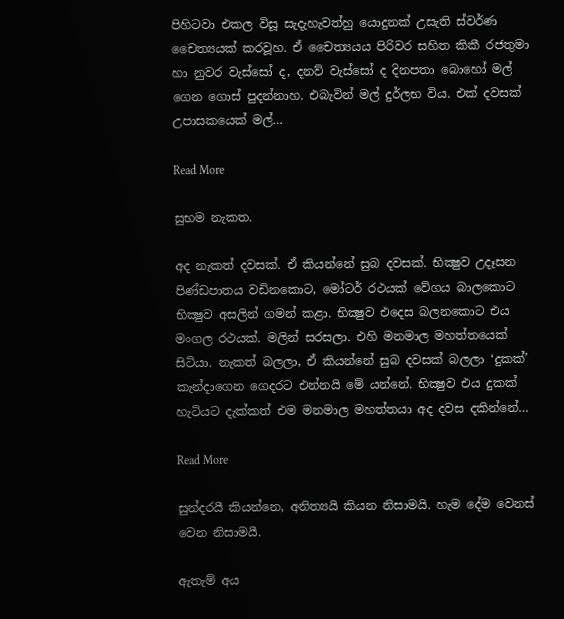පිහිටවා එකල විසූ සැදැහැවත්හු යොදුනක් උසැති ස්වර්ණ චෛත්‍යයක් කරවූහ. ඒ චෛත්‍යයය පිරිවර සහිත කිකී රජතුමා හා නුවර වැස්සෝ ද, දනව් වැස්සෝ ද දිනපතා බොහෝ මල් ගෙන ගොස් පුදන්නාහ. එබැවින් මල් දුර්ලභ විය. එක් දවසක් උපාසකයෙක් මල්…

Read More

සුභම නැකත.

අද නැකත් දවසක්‌. ඒ කියන්නේ සුබ දවසක්‌. භික්‍ෂුව උදෑසන පිණ්‌ඩපාතය වඩිනකොට, මෝටර් රථයක්‌ වේගය බාලකොට භික්‍ෂුව අසලින් ගමන් කළා. භික්‍ෂුව එදෙස බලනකොට එය මංගල රථයක්‌. මලින් සරසලා. එහි මනමාල මහත්තයෙක්‌ සිටියා. නැකත් බලලා, ඒ කියන්නේ සුබ දවසක්‌ බලලා ‘දුකක්‌’ කැන්දාගෙන ගෙදරට එන්නයි මේ යන්නේ. භික්‍ෂුව එය දුකක්‌ හැටියට දැක්‌කත් එම මනමාල මහත්තයා අද දවස දකින්නේ…

Read More

සුන්දරයී කියන්නෙ, අනිත්‍යයි කියන නිසාමයි. හැම දේම වෙනස් වෙන නිසාමයී.

ඇතැම් අය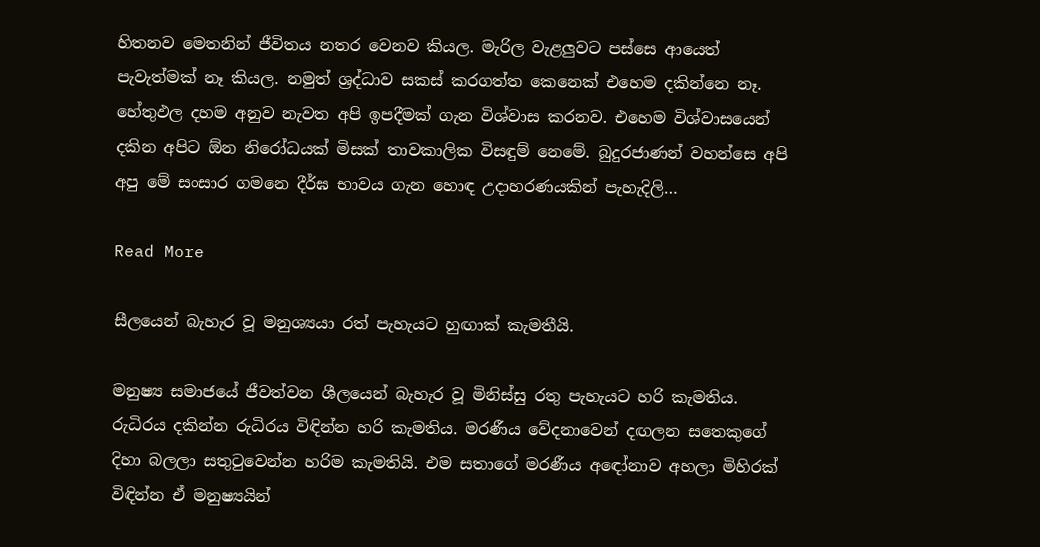හිතනව මෙතනින් ජීවිතය නතර වෙනව කියල. මැරිල වැළලුවට පස්‌සෙ ආයෙත් පැවැත්මක්‌ නෑ කියල. නමුත් ශ්‍රද්ධාව සකස්‌ කරගත්ත කෙනෙක්‌ එහෙම දකින්නෙ නෑ. හේතුඵල දහම අනුව නැවත අපි ඉපදීමක්‌ ගැන විශ්වාස කරනව. එහෙම විශ්වාසයෙන් දකින අපිට ඕන නිරෝධයක්‌ මිසක්‌ තාවකාලික විසඳුම් නෙමේ. බුදුරජාණන් වහන්සෙ අපි අපු මේ සංසාර ගමනෙ දීර්ඝ භාවය ගැන හොඳ උදාහරණයකින් පැහැදිලි…

Read More

සීලයෙන් බැහැර වූ මනුශ්‍යයා රත් පැහැයට හුඟාක් කැමතීයි.

මනුෂ්‍ය සමාජයේ ජීවත්වන ශීලයෙන් බැහැර වූ මිනිස්සු රතු පැහැයට හරි කැමතිය. රුධිරය දකින්න රුධිරය විඳින්න හරි කැමතිය. මරණීය වේදනාවෙන් දඟලන සතෙකුගේ දිහා බලලා සතුටුවෙන්න හරිම කැමතියි. එම සතාගේ මරණීය අඳෝනාව අහලා මිහිරක් විඳින්න ඒ මනුෂ්‍යයින්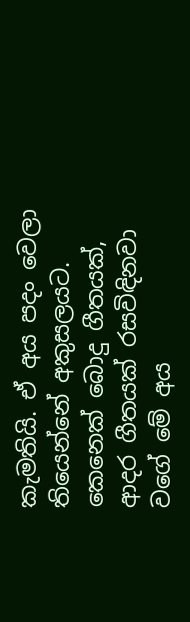කැමතියි. ඒ අය පදං වෙලා තියෙන්නේ අකුසලයට. කෙනෙක් බොදු ගීතයක්, ආදර ගීතයක් රසවිඳිනවා වගේ මේ අය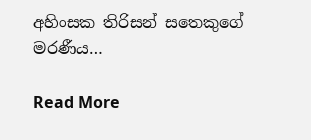අහිංසක තිරිසන් සතෙකුගේ මරණීය…

Read More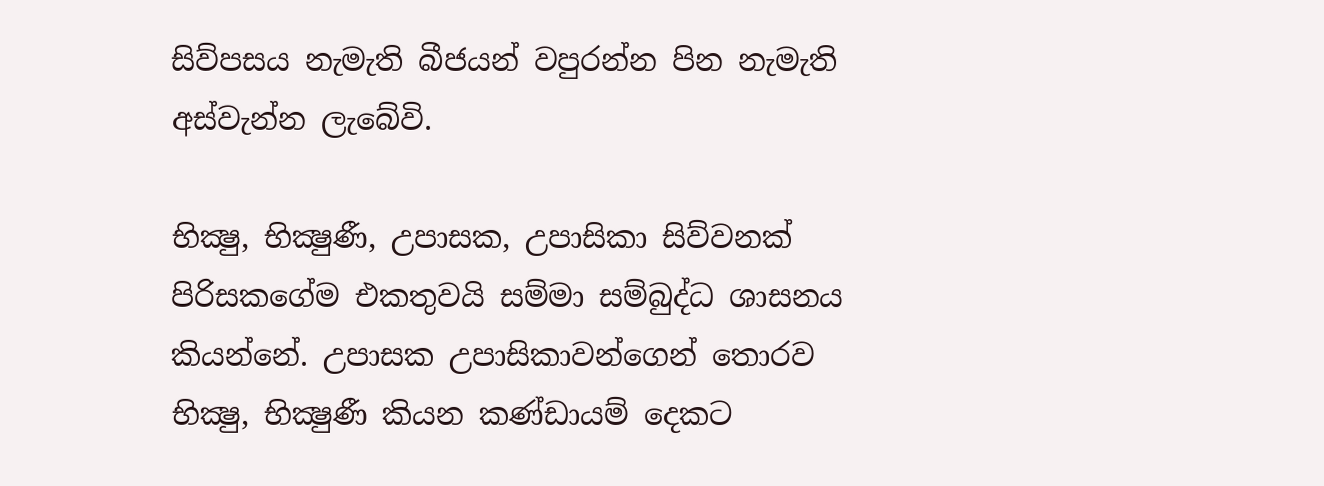සිව්පසය නැමැති බීජයන් වපුරන්න පින නැමැති අස්‌වැන්න ලැබේවි.

භික්‍ෂු, භික්‍ෂුණී, උපාසක, උපාසිකා සිව්වනක්‌ පිරිසකගේම එකතුවයි සම්මා සම්බුද්ධ ශාසනය කියන්නේ. උපාසක උපාසිකාවන්ගෙන් තොරව භික්‍ෂු, භික්‍ෂුණී කියන කණ්‌ඩායම් දෙකට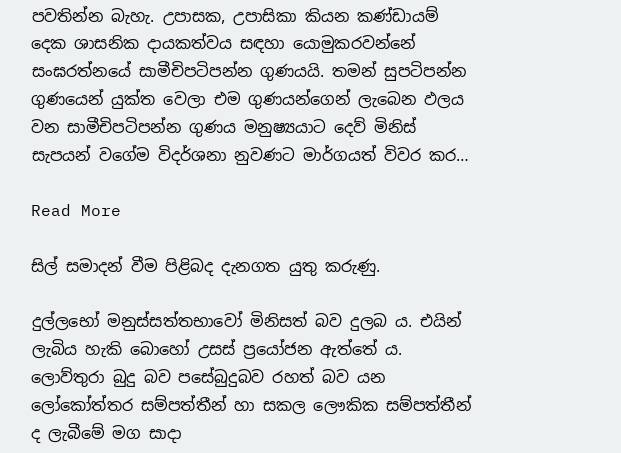පවතින්න බැහැ. උපාසක, උපාසිකා කියන කණ්‌ඩායම් දෙක ශාසනික දායකත්වය සඳහා යොමුකරවන්නේ සංඝරත්නයේ සාමීචිපටිපන්න ගුණයයි. තමන් සුපටිපන්න ගුණයෙන් යුක්‌ත වෙලා එම ගුණයන්ගෙන් ලැබෙන ඵලය වන සාමීචිපටිපන්න ගුණය මනුෂ්‍යයාට දෙව් මිනිස්‌ සැපයන් වගේම විදර්ශනා නුවණට මාර්ගයත් විවර කර…

Read More

සිල් සමාදන් වීම පිළිබද දැනගත යුතු කරුණු.

දුල්ලභෝ මනුස්සත්තභාවෝ මිනිසත් බව දුලබ ය. එයින් ලැබිය හැකි බොහෝ උසස් ප්‍රයෝජන ඇත්තේ ය. ලොව්තුරා බුදු බව පසේබුදුබව රහත් බව යන ලෝකෝත්තර සම්පත්තීන් හා සකල ලෞකික සම්පත්තීන් ද ලැබීමේ මග සාදා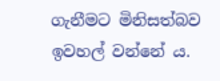ගැනීමට මිනිසත්බව ඉවහල් වන්නේ ය.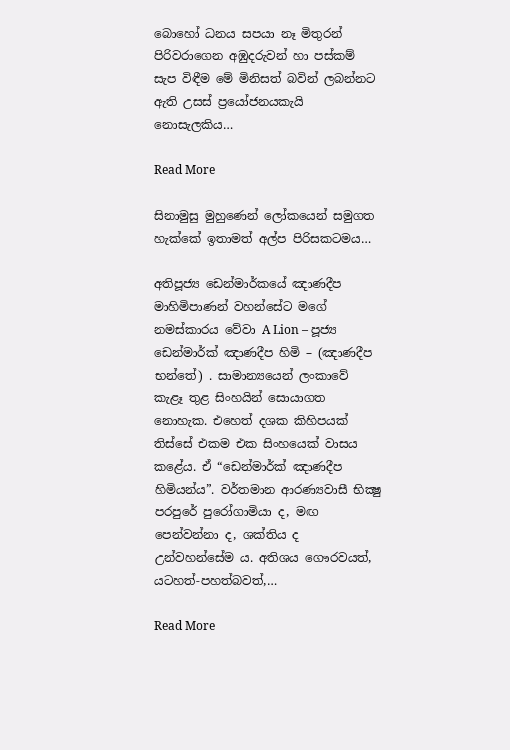බොහෝ ධනය සපයා නෑ මිතුරන් පිරිවරාගෙන අඹුදරුවන් හා පස්කම් සැප විඳීම මේ මිනිසත් බවින් ලබන්නට ඇති උසස් ප්‍රයෝජනයකැයි නොසැලකිය…

Read More

සිනාමුසු මුහුණෙන් ලෝකයෙන් සමුගත හැක්කේ ඉතාමත් අල්ප පිරිසකටමය…

අතිපූජ්‍ය ඩෙන්මාර්කයේ ඤාණදීප මාහිමිපාණන් වහන්සේට මගේ නමස්කාරය වේවා A Lion – පූජ්‍ය ඩෙන්මාර්ක් ඤාණදීප හිමි – (ඤාණදීප භන්තේ) . සාමාන්‍යයෙන් ලංකාවේ කැළෑ තුළ සිංහයින් සොයාගත නොහැක. එහෙත් දශක කිහිපයක් තිස්සේ එකම එක සිංහයෙක් වාසය කළේය. ඒ “ඩෙන්මාර්ක් ඤාණදීප හිමියන්ය”. වර්තමාන ආරණ්‍යවාසී භික්‍ෂු පරපුරේ පුරෝගාමියා ද, මඟ පෙන්වන්නා ද, ශක්තිය ද උන්වහන්සේම ය. අතිශය ගෞරවයත්, යටහත්‐පහත්බවත්,…

Read More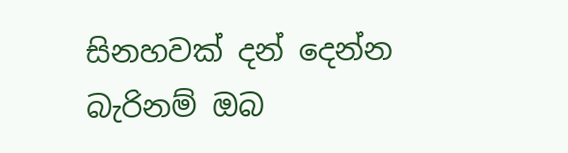සිනහවක් දන් දෙන්න බැරිනම් ඔබ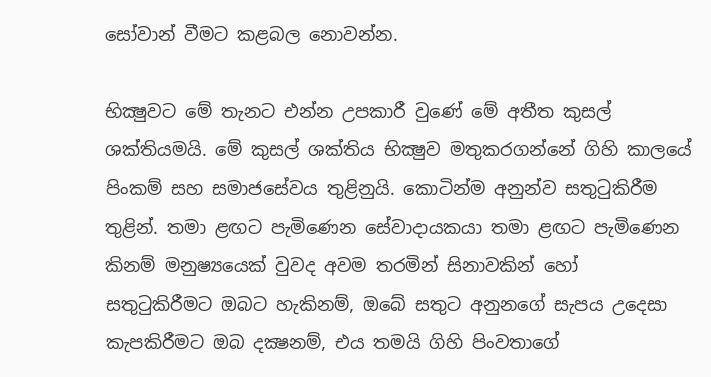සෝවාන් වීමට කළබල නොවන්න.

භික්‍ෂුවට මේ තැනට එන්න උපකාරී වුණේ මේ අතීත කුසල් ශක්‌තියමයි. මේ කුසල් ශක්‌තිය භික්‍ෂුව මතුකරගන්නේ ගිහි කාලයේ පිංකම් සහ සමාජසේවය තුළිනුයි. කොටින්ම අනුන්ව සතුටුකිරීම තුළින්. තමා ළඟට පැමිණෙන සේවාදායකයා තමා ළඟට පැමිණෙන කිනම් මනුෂ්‍යයෙක්‌ වුවද අවම තරමින් සිනාවකින් හෝ සතුටුකිරීමට ඔබට හැකිනම්, ඔබේ සතුට අනුනගේ සැපය උදෙසා කැපකිරීමට ඔබ දක්‍ෂනම්, එය තමයි ගිහි පිංවතාගේ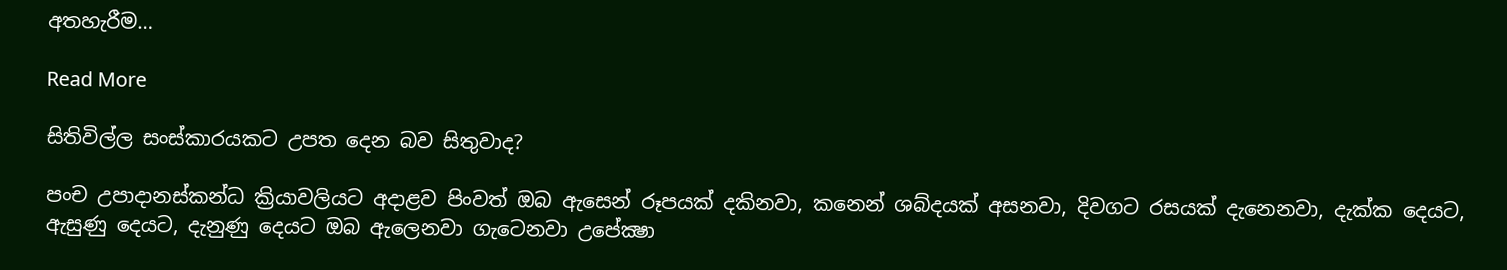අතහැරීම…

Read More

සිතිවිල්ල සංස්කාරයකට උපත දෙන බව සිතුවාද?

පංච උපාදානස්‌කන්ධ ක්‍රියාවලියට අදාළව පිංවත් ඔබ ඇසෙන් රූපයක්‌ දකිනවා, කනෙන් ශබ්දයක්‌ අසනවා, දිවගට රසයක්‌ දැනෙනවා, දැක්‌ක දෙයට, ඇසුණු දෙයට, දැනුණු දෙයට ඔබ ඇලෙනවා ගැටෙනවා උපේක්‍ෂා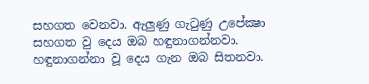සහගත වෙනවා. ඇලුණු ගැටුණු උපේක්‍ෂා සහගත වු දෙය ඔබ හඳුනාගන්නවා. හඳුනාගන්නා වූ දෙය ගැන ඔබ සිතනවා.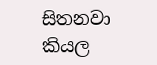සිතනවා කියල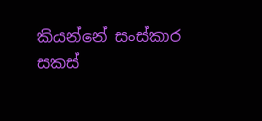කියන්නේ සංස්‌කාර සකස්‌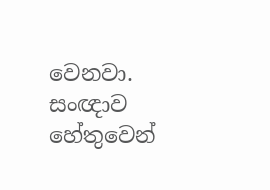වෙනවා. සංඥාව හේතුවෙන්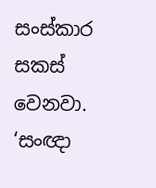සංස්‌කාර සකස්‌ වෙනවා. ‘සංඥා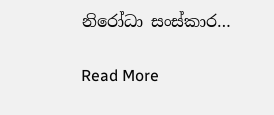නිරෝධා සංස්‌කාර…

Read More